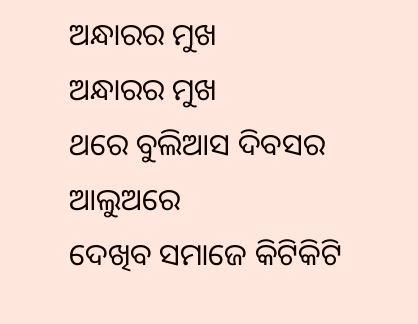ଅନ୍ଧାରର ମୁଖ
ଅନ୍ଧାରର ମୁଖ
ଥରେ ବୁଲିଆସ ଦିବସର ଆଲୁଅରେ
ଦେଖିବ ସମାଜେ କିଟିକିଟି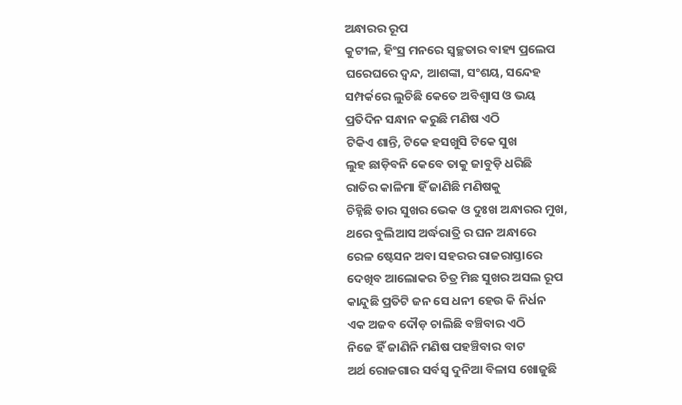ଅନ୍ଧାରର ରୂପ
କୁଟୀଳ, ହିଂସ୍ର ମନରେ ସ୍ୱଚ୍ଛତାର ବାହ୍ୟ ପ୍ରଲେପ
ଘରେଘରେ ଦ୍ୱନ୍ଦ, ଆଶଙ୍କା, ସଂଶୟ, ସନ୍ଦେହ
ସମ୍ପର୍କରେ ଲୁଚିଛି କେତେ ଅବିଶ୍ବାସ ଓ ଭୟ
ପ୍ରତିଦିନ ସନ୍ଧାନ କରୁଛି ମଣିଷ ଏଠି
ଟିକିଏ ଶାନ୍ତି, ଟିକେ ହସଖୁସି ଟିକେ ସୁଖ
ଲୁହ ଛାଡ଼ିବନି କେବେ ତାକୁ ଜାବୁଡ଼ି ଧରିଛି
ରାତିର କାଳିମା ହିଁ ଜାଣିଛି ମଣିଷକୁ
ଚିହ୍ନିଛି ତାର ସୁଖର ଭେକ ଓ ଦୁଃଖ ଅନ୍ଧାରର ମୁଖ,
ଥରେ ବୁଲିଆସ ଅର୍ଦ୍ଧରାତ୍ରି ର ଘନ ଅନ୍ଧାରେ
ରେଳ ଷ୍ଟେସନ ଅବା ସହରର ରାଜରାସ୍ତାରେ
ଦେଖିବ ଆଲୋକର ଚିତ୍ର ମିଛ ସୁଖର ଅସଲ ରୂପ
କାନ୍ଦୁଛି ପ୍ରତିଟି ଜନ ସେ ଧନୀ ହେଉ କି ନିର୍ଧନ
ଏକ ଅଜବ ଦୌଡ଼ ଚାଲିଛି ବଞ୍ଚିବାର ଏଠି
ନିଜେ ହିଁ ଜାଣିନି ମଣିଷ ପହଞ୍ଚିବାର ବାଟ
ଅର୍ଥ ରୋଜଗାର ସର୍ବସ୍ବ ଦୁନିଆ ବିଳାସ ଖୋଜୁଛି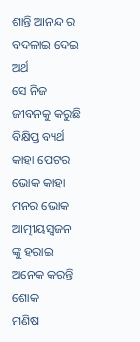ଶାନ୍ତି ଆନନ୍ଦ ର ବଦଳାଇ ଦେଇ ଅର୍ଥ
ସେ ନିଜ ଜୀବନକୁ କରୁଛି ବିକ୍ଷିପ୍ତ ବ୍ୟର୍ଥ
କାହା ପେଟର ଭୋକ କାହା ମନର ଭୋକ
ଆତ୍ମୀୟସ୍ବଜନ ଙ୍କୁ ହରାଇ ଅନେକ କରନ୍ତି ଶୋକ
ମଣିଷ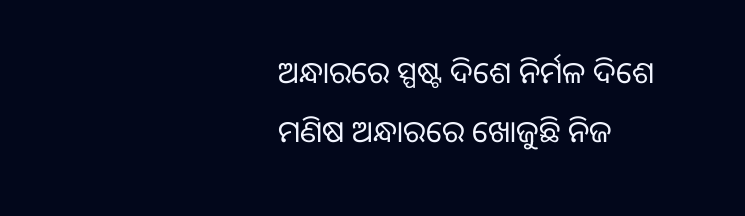ଅନ୍ଧାରରେ ସ୍ପଷ୍ଟ ଦିଶେ ନିର୍ମଳ ଦିଶେ
ମଣିଷ ଅନ୍ଧାରରେ ଖୋଜୁଛି ନିଜ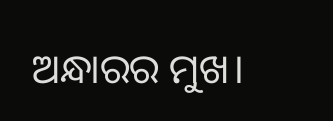ଅନ୍ଧାରର ମୁଖ।